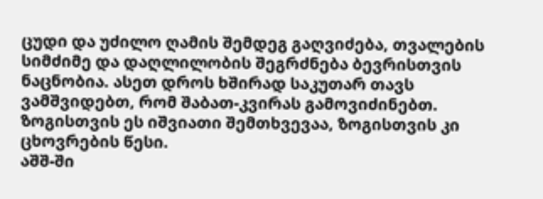ცუდი და უძილო ღამის შემდეგ გაღვიძება, თვალების სიმძიმე და დაღლილობის შეგრძნება ბევრისთვის ნაცნობია. ასეთ დროს ხშირად საკუთარ თავს ვამშვიდებთ, რომ შაბათ-კვირას გამოვიძინებთ. ზოგისთვის ეს იშვიათი შემთხვევაა, ზოგისთვის კი ცხოვრების წესი.
აშშ-ში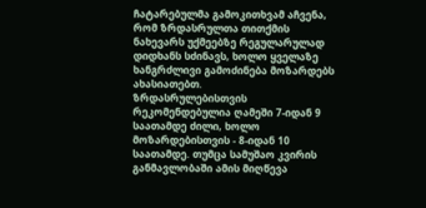ჩატარებულმა გამოკითხვამ აჩვენა, რომ ზრდასრულთა თითქმის ნახევარს უქმეებზე რეგულარულად დიდხანს სძინავს, ხოლო ყველაზე ხანგრძლივი გამოძინება მოზარდებს ახასიათებთ.
ზრდასრულებისთვის რეკომენდებულია ღამეში 7-იდან 9 საათამდე ძილი, ხოლო მოზარდებისთვის - 8-იდან 10 საათამდე. თუმცა სამუშაო კვირის განმავლობაში ამის მიღწევა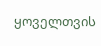ყოველთვის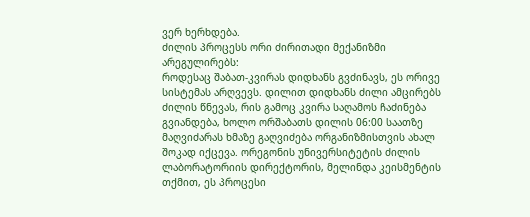ვერ ხერხდება.
ძილის პროცესს ორი ძირითადი მექანიზმი არეგულირებს:
როდესაც შაბათ-კვირას დიდხანს გვძინავს, ეს ორივე სისტემას არღვევს. დილით დიდხანს ძილი ამცირებს ძილის წნევას, რის გამოც კვირა საღამოს ჩაძინება გვიანდება, ხოლო ორშაბათს დილის 06:00 საათზე მაღვიძარას ხმაზე გაღვიძება ორგანიზმისთვის ახალ შოკად იქცევა. ორეგონის უნივერსიტეტის ძილის ლაბორატორიის დირექტორის, მელინდა კეისმენტის თქმით, ეს პროცესი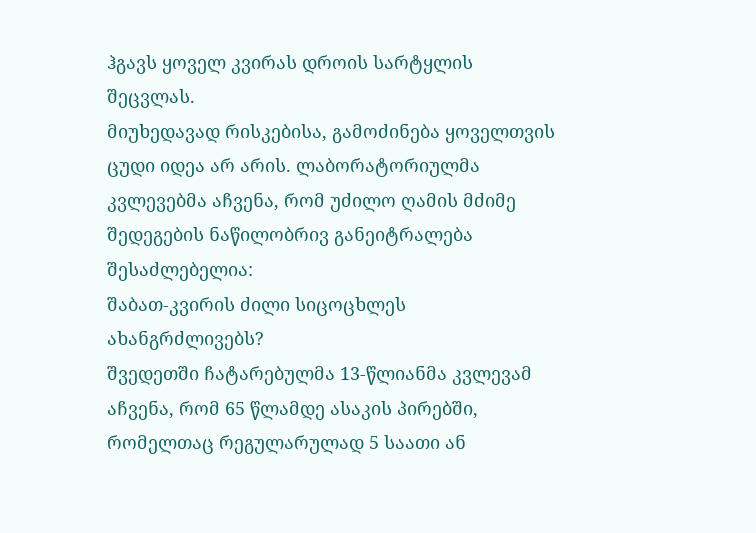ჰგავს ყოველ კვირას დროის სარტყლის შეცვლას.
მიუხედავად რისკებისა, გამოძინება ყოველთვის ცუდი იდეა არ არის. ლაბორატორიულმა კვლევებმა აჩვენა, რომ უძილო ღამის მძიმე შედეგების ნაწილობრივ განეიტრალება შესაძლებელია:
შაბათ-კვირის ძილი სიცოცხლეს ახანგრძლივებს?
შვედეთში ჩატარებულმა 13-წლიანმა კვლევამ აჩვენა, რომ 65 წლამდე ასაკის პირებში, რომელთაც რეგულარულად 5 საათი ან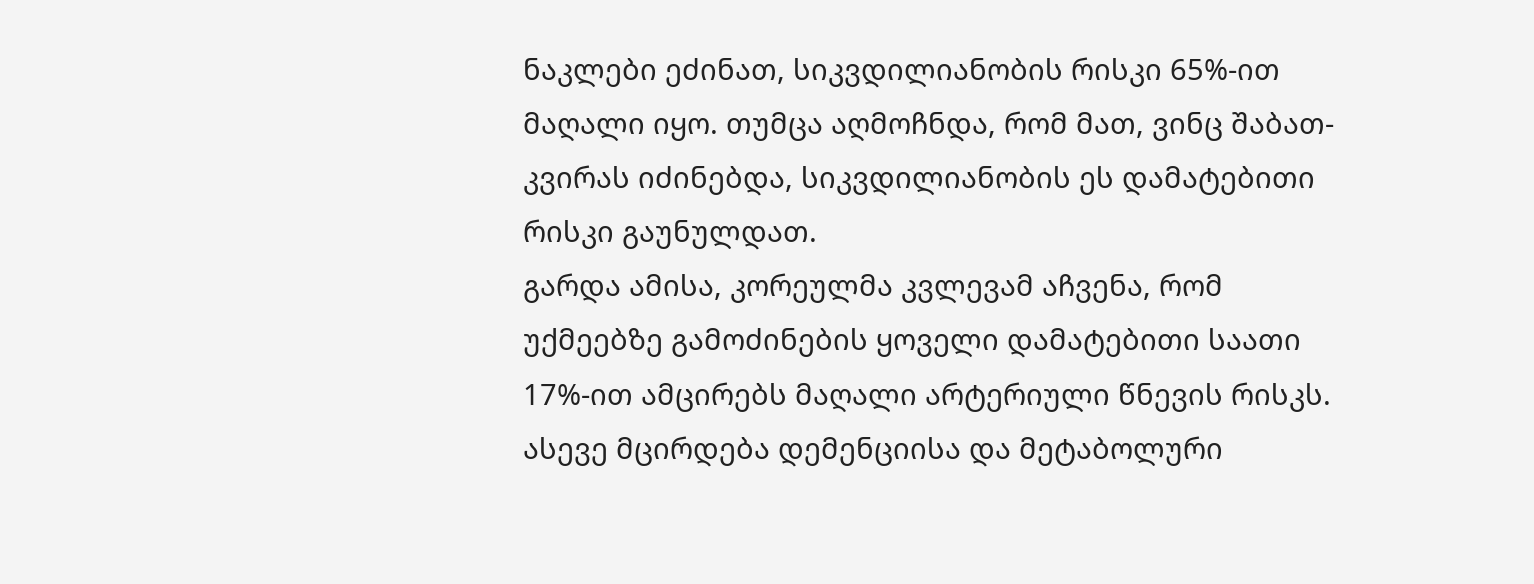ნაკლები ეძინათ, სიკვდილიანობის რისკი 65%-ით მაღალი იყო. თუმცა აღმოჩნდა, რომ მათ, ვინც შაბათ-კვირას იძინებდა, სიკვდილიანობის ეს დამატებითი რისკი გაუნულდათ.
გარდა ამისა, კორეულმა კვლევამ აჩვენა, რომ უქმეებზე გამოძინების ყოველი დამატებითი საათი 17%-ით ამცირებს მაღალი არტერიული წნევის რისკს. ასევე მცირდება დემენციისა და მეტაბოლური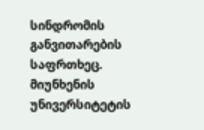სინდრომის განვითარების საფრთხეც.
მიუნხენის უნივერსიტეტის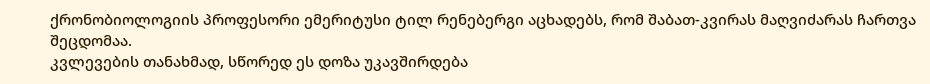ქრონობიოლოგიის პროფესორი ემერიტუსი ტილ რენებერგი აცხადებს, რომ შაბათ-კვირას მაღვიძარას ჩართვა შეცდომაა.
კვლევების თანახმად, სწორედ ეს დოზა უკავშირდება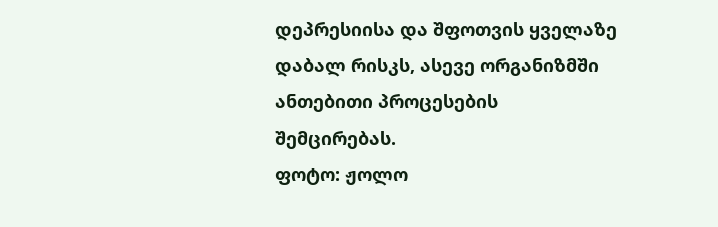დეპრესიისა და შფოთვის ყველაზე დაბალ რისკს, ასევე ორგანიზმში ანთებითი პროცესების შემცირებას.
ფოტო: ჟოლო